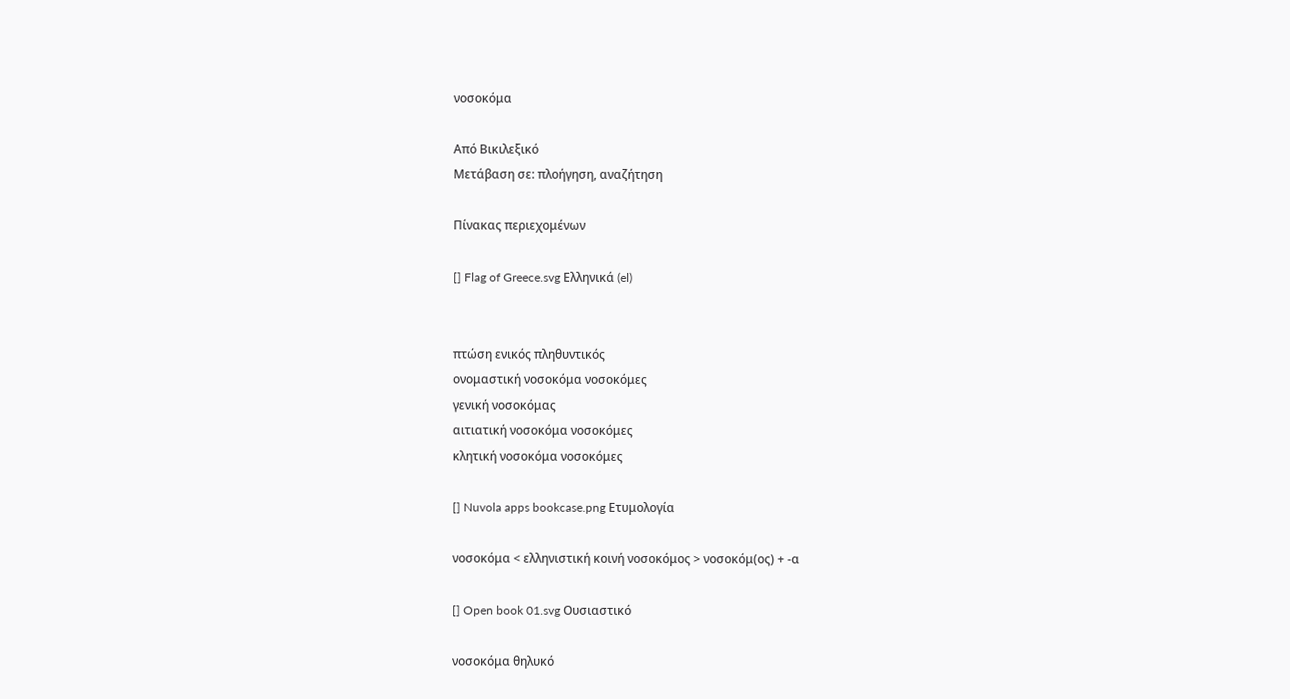νοσοκόμα

Από Βικιλεξικό
Μετάβαση σε: πλοήγηση, αναζήτηση

Πίνακας περιεχομένων

[] Flag of Greece.svg Ελληνικά (el)


πτώση ενικός πληθυντικός
ονομαστική νοσοκόμα νοσοκόμες
γενική νοσοκόμας
αιτιατική νοσοκόμα νοσοκόμες
κλητική νοσοκόμα νοσοκόμες

[] Nuvola apps bookcase.png Ετυμολογία

νοσοκόμα < ελληνιστική κοινή νοσοκόμος > νοσοκόμ(ος) + -α

[] Open book 01.svg Ουσιαστικό

νοσοκόμα θηλυκό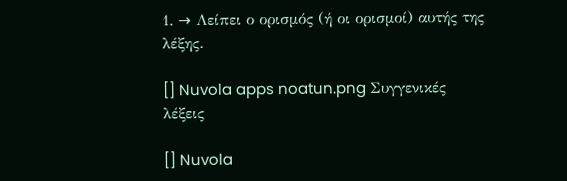1. → Λείπει ο ορισμός (ή οι ορισμοί) αυτής της λέξης.

[] Nuvola apps noatun.png Συγγενικές λέξεις

[] Nuvola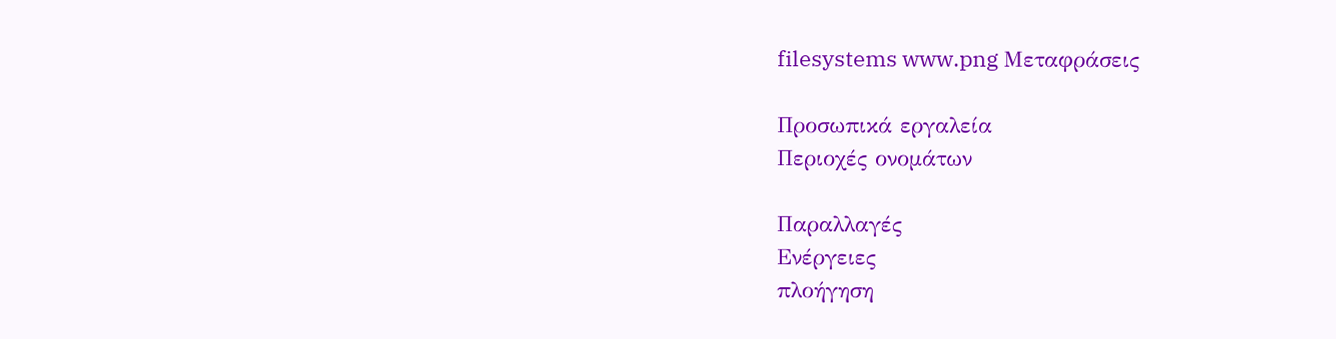filesystems www.png Μεταφράσεις

Προσωπικά εργαλεία
Περιοχές ονομάτων

Παραλλαγές
Ενέργειες
πλοήγηση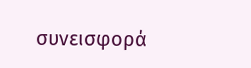συνεισφορά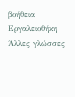βοήθεια
Εργαλειοθήκη
Άλλες γλώσσες